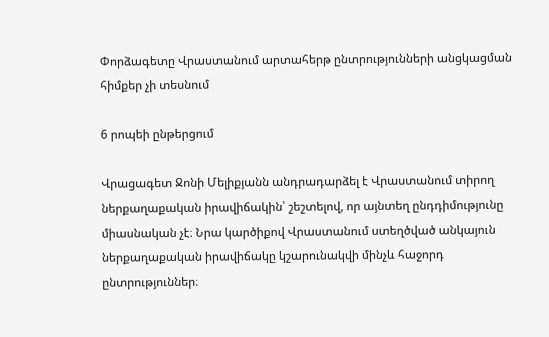Փորձագետը Վրաստանում արտահերթ ընտրությունների անցկացման հիմքեր չի տեսնում

6 րոպեի ընթերցում

Վրացագետ Ջոնի Մելիքյանն անդրադարձել է Վրաստանում տիրող ներքաղաքական իրավիճակին՝ շեշտելով, որ այնտեղ ընդդիմությունը միասնական չէ։ Նրա կարծիքով Վրաստանում ստեղծված անկայուն ներքաղաքական իրավիճակը կշարունակվի մինչև հաջորդ ընտրություններ։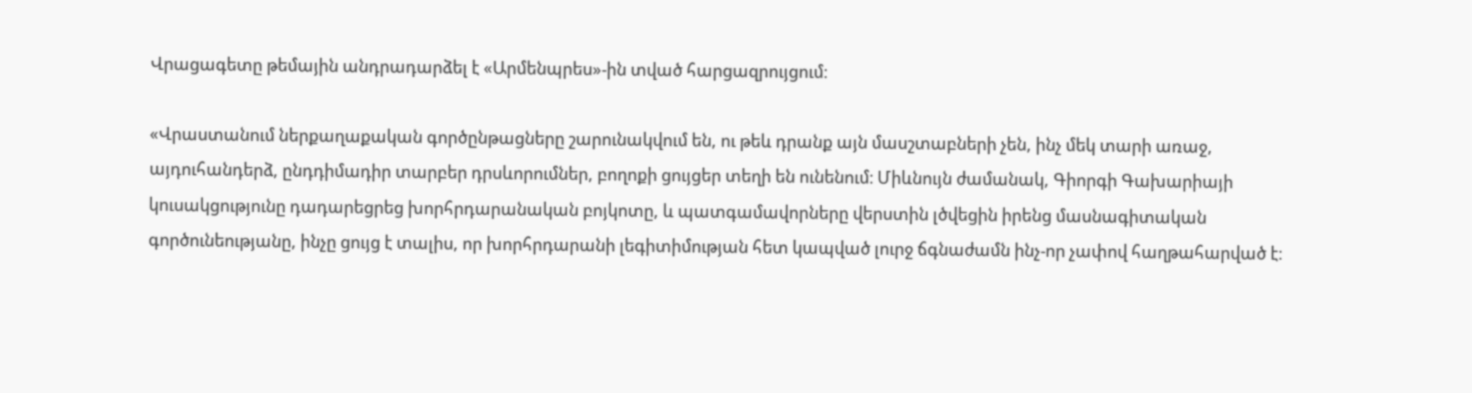Վրացագետը թեմային անդրադարձել է «Արմենպրես»-ին տված հարցազրույցում։

«Վրաստանում ներքաղաքական գործընթացները շարունակվում են, ու թեև դրանք այն մասշտաբների չեն, ինչ մեկ տարի առաջ, այդուհանդերձ, ընդդիմադիր տարբեր դրսևորումներ, բողոքի ցույցեր տեղի են ունենում։ Միևնույն ժամանակ, Գիորգի Գախարիայի կուսակցությունը դադարեցրեց խորհրդարանական բոյկոտը, և պատգամավորները վերստին լծվեցին իրենց մասնագիտական գործունեությանը, ինչը ցույց է տալիս, որ խորհրդարանի լեգիտիմության հետ կապված լուրջ ճգնաժամն ինչ-որ չափով հաղթահարված է։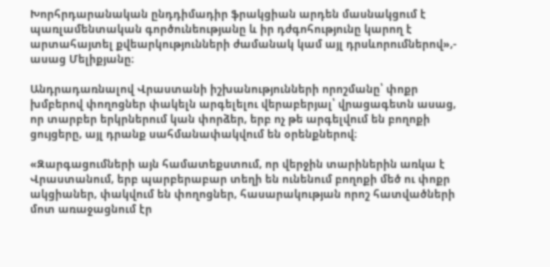Խորհրդարանական ընդդիմադիր ֆրակցիան արդեն մասնակցում է պառլամենտական գործունեությանը և իր դժգոհությունը կարող է արտահայտել քվեարկությունների ժամանակ կամ այլ դրսևորումներով»,- ասաց Մելիքյանը։

Անդրադառնալով Վրաստանի իշխանությունների որոշմանը՝ փոքր խմբերով փողոցներ փակելն արգելելու վերաբերյալ՝ վրացագետն ասաց, որ տարբեր երկրներում կան փորձեր, երբ ոչ թե արգելվում են բողոքի ցույցերը, այլ դրանք սահմանափակվում են օրենքներով։

«Զարգացումների այն համատեքստում, որ վերջին տարիներին առկա է Վրաստանում, երբ պարբերաբար տեղի են ունենում բողոքի մեծ ու փոքր ակցիաներ, փակվում են փողոցներ, հասարակության որոշ հատվածների մոտ առաջացնում էր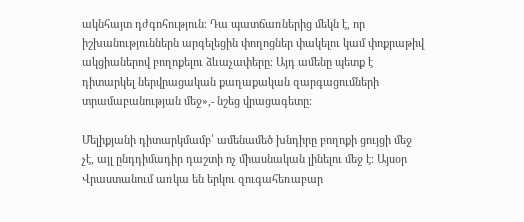ակնհայտ դժգոհություն։ Դա պատճառներից մեկն է, որ իշխանություններն արգելեցին փողոցներ փակելու կամ փոքրաթիվ ակցիաներով բողոքելու ձևաչափերը։ Այդ ամենը պետք է դիտարկել ներվրացական քաղաքական զարգացումների տրամաբանության մեջ»,- նշեց վրացագետը։

Մելիքյանի դիտարկմամբ՝ ամենամեծ խնդիրը բողոքի ցույցի մեջ չէ, այլ ընդդիմադիր դաշտի ոչ միասնական լինելու մեջ է։ Այսօր Վրաստանում առկա են երկու զուգահեռաբար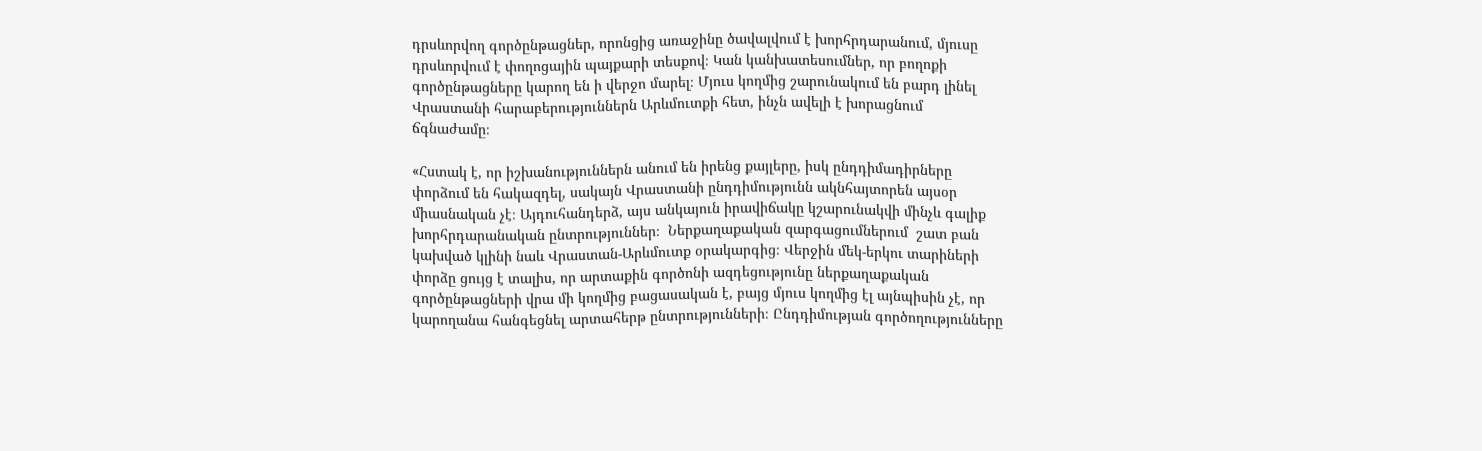դրսևորվող գործընթացներ, որոնցից առաջինը ծավալվում է խորհրդարանում, մյուսը դրսևորվում է փողոցային պայքարի տեսքով։ Կան կանխատեսումներ, որ բողոքի գործընթացները կարող են ի վերջո մարել։ Մյուս կողմից շարունակում են բարդ լինել Վրաստանի հարաբերություններն Արևմուտքի հետ, ինչն ավելի է խորացնում ճգնաժամը։

«Հստակ է, որ իշխանություններն անում են իրենց քայլերը, իսկ ընդդիմադիրները փորձում են հակազդել, սակայն Վրաստանի ընդդիմությունն ակնհայտորեն այսօր միասնական չէ։ Այդուհանդերձ, այս անկայուն իրավիճակը կշարունակվի մինչև գալիք խորհրդարանական ընտրություններ։  Ներքաղաքական զարգացումներում  շատ բան կախված կլինի նաև Վրաստան-Արևմուտք օրակարգից։ Վերջին մեկ-երկու տարիների փորձը ցույց է տալիս, որ արտաքին գործոնի ազդեցությունը ներքաղաքական գործընթացների վրա մի կողմից բացասական է, բայց մյուս կողմից էլ այնպիսին չէ, որ կարողանա հանգեցնել արտահերթ ընտրությունների։ Ընդդիմության գործողությունները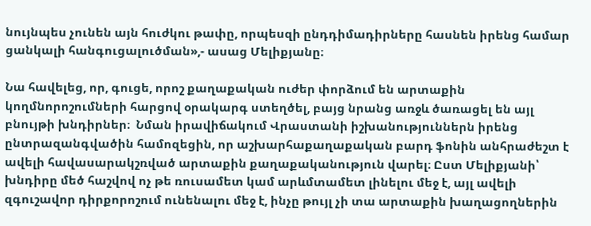նույնպես չունեն այն հուժկու թափը, որպեսզի ընդդիմադիրները հասնեն իրենց համար ցանկալի հանգուցալուծման»,- ասաց Մելիքյանը։

Նա հավելեց, որ, գուցե, որոշ քաղաքական ուժեր փորձում են արտաքին կողմնորոշումների հարցով օրակարգ ստեղծել, բայց նրանց առջև ծառացել են այլ բնույթի խնդիրներ։  Նման իրավիճակում Վրաստանի իշխանություններն իրենց ընտրազանգվածին համոզեցին, որ աշխարհաքաղաքական բարդ ֆոնին անհրաժեշտ է ավելի հավասարակշռված արտաքին քաղաքականություն վարել։ Ըստ Մելիքյանի՝ խնդիրը մեծ հաշվով ոչ թե ռուսամետ կամ արևմտամետ լինելու մեջ է, այլ ավելի զգուշավոր դիրքորոշում ունենալու մեջ է, ինչը թույլ չի տա արտաքին խաղացողներին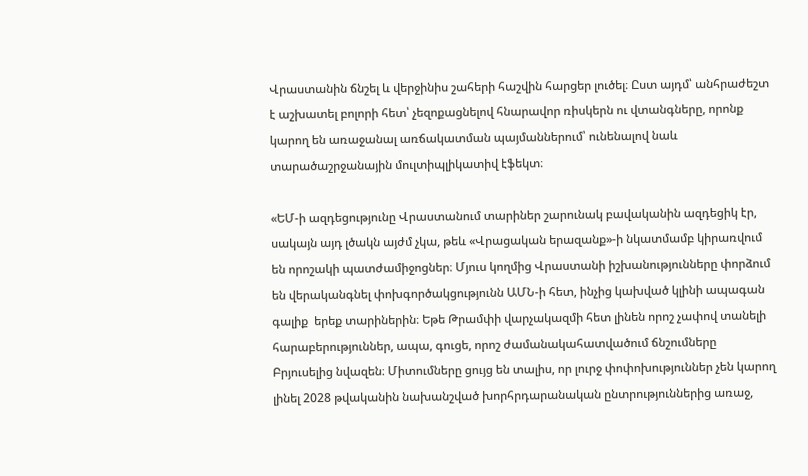Վրաստանին ճնշել և վերջինիս շահերի հաշվին հարցեր լուծել։ Ըստ այդմ՝ անհրաժեշտ է աշխատել բոլորի հետ՝ չեզոքացնելով հնարավոր ռիսկերն ու վտանգները, որոնք կարող են առաջանալ առճակատման պայմաններում՝ ունենալով նաև տարածաշրջանային մուլտիպլիկատիվ էֆեկտ։

«ԵՄ-ի ազդեցությունը Վրաստանում տարիներ շարունակ բավականին ազդեցիկ էր, սակայն այդ լծակն այժմ չկա, թեև «Վրացական երազանք»-ի նկատմամբ կիրառվում են որոշակի պատժամիջոցներ։ Մյուս կողմից Վրաստանի իշխանությունները փորձում են վերականգնել փոխգործակցությունն ԱՄՆ-ի հետ, ինչից կախված կլինի ապագան գալիք  երեք տարիներին։ Եթե Թրամփի վարչակազմի հետ լինեն որոշ չափով տանելի հարաբերություններ, ապա, գուցե, որոշ ժամանակահատվածում ճնշումները Բրյուսելից նվազեն։ Միտումները ցույց են տալիս, որ լուրջ փոփոխություններ չեն կարող լինել 2028 թվականին նախանշված խորհրդարանական ընտրություններից առաջ,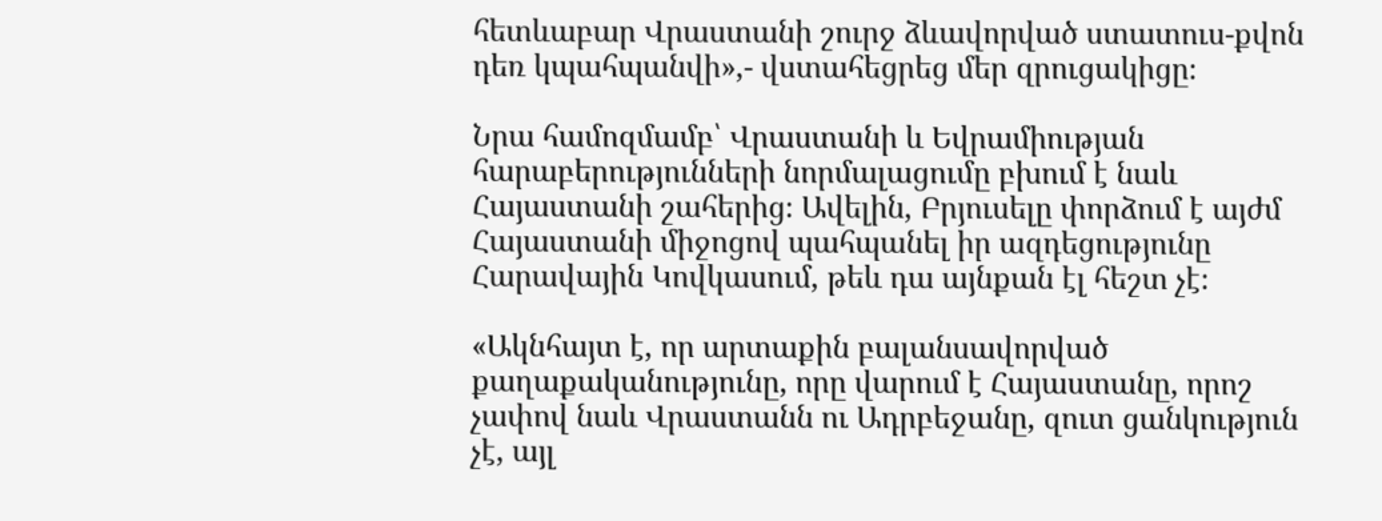հետևաբար Վրաստանի շուրջ ձևավորված ստատուս-քվոն դեռ կպահպանվի»,- վստահեցրեց մեր զրուցակիցը։

Նրա համոզմամբ՝ Վրաստանի և Եվրամիության հարաբերությունների նորմալացումը բխում է նաև Հայաստանի շահերից։ Ավելին, Բրյուսելը փորձում է այժմ Հայաստանի միջոցով պահպանել իր ազդեցությունը Հարավային Կովկասում, թեև դա այնքան էլ հեշտ չէ։

«Ակնհայտ է, որ արտաքին բալանսավորված քաղաքականությունը, որը վարում է Հայաստանը, որոշ չափով նաև Վրաստանն ու Ադրբեջանը, զուտ ցանկություն չէ, այլ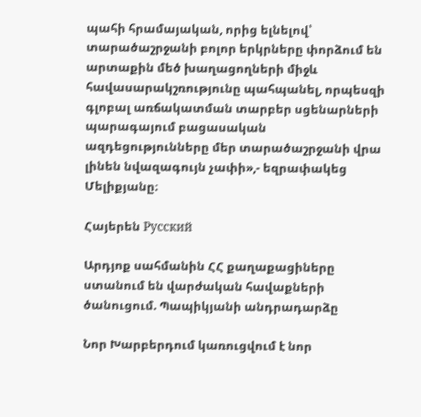պահի հրամայական, որից ելնելով՝ տարածաշրջանի բոլոր երկրները փորձում են արտաքին մեծ խաղացողների միջև հավասարակշռությունը պահպանել, որպեսզի գլոբալ առճակատման տարբեր սցենարների պարագայում բացասական ազդեցությունները մեր տարածաշրջանի վրա լինեն նվազագույն չափի»,- եզրափակեց Մելիքյանը։

Հայերեն Русский

Արդյոք սահմանին ՀՀ քաղաքացիները ստանում են վարժական հավաքների ծանուցում. Պապիկյանի անդրադարձը

Նոր Խարբերդում կառուցվում է նոր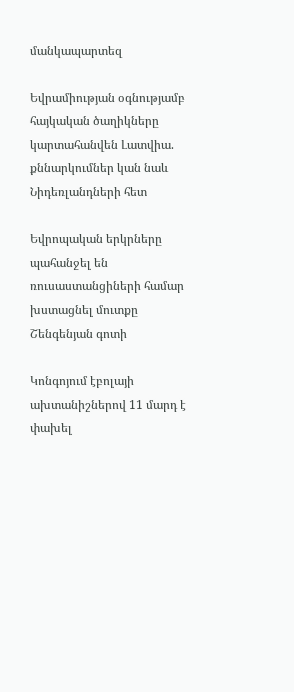մանկապարտեզ

Եվրամիության օգնությամբ հայկական ծաղիկները կարտահանվեն Լատվիա. քննարկումներ կան նաև Նիդեռլանդների հետ

Եվրոպական երկրները պահանջել են ռուսաստանցիների համար խստացնել մուտքը Շենգենյան գոտի

Կոնգոյում էբոլայի ախտանիշներով 11 մարդ է փախել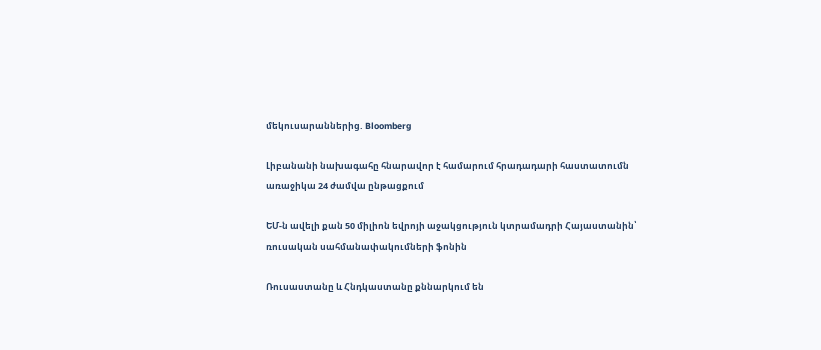մեկուսարաններից. Bloomberg

Լիբանանի նախագահը հնարավոր է համարում հրադադարի հաստատումն առաջիկա 24 ժամվա ընթացքում

ԵՄ-ն ավելի քան 50 միլիոն եվրոյի աջակցություն կտրամադրի Հայաստանին՝ ռուսական սահմանափակումների ֆոնին

Ռուսաստանը և Հնդկաստանը քննարկում են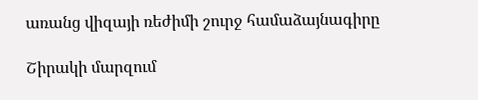առանց վիզայի ռեժիմի շուրջ համաձայնագիրը

Շիրակի մարզում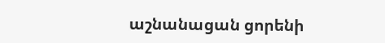աշնանացան ցորենի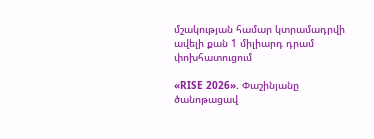մշակության համար կտրամադրվի ավելի քան 1 միլիարդ դրամ փոխհատուցում

«RISE 2026». Փաշինյանը ծանոթացավ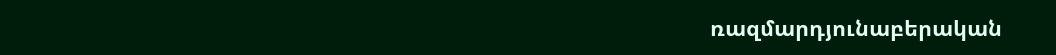ռազմարդյունաբերական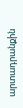արտադրանքին